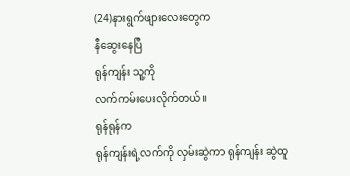(24)နားရွက်ဖျားလေးတွေက
နီဆွေးနေပြီ
ရုန်ကျန်း သူ့ကို
လက်ကမ်းပေးလိုက်တယ်။
ရုန်ရုန်က
ရုန်ကျန်းရဲ့လက်ကို လှမ်းဆွဲကာ ရုန်ကျန်း ဆွဲထူ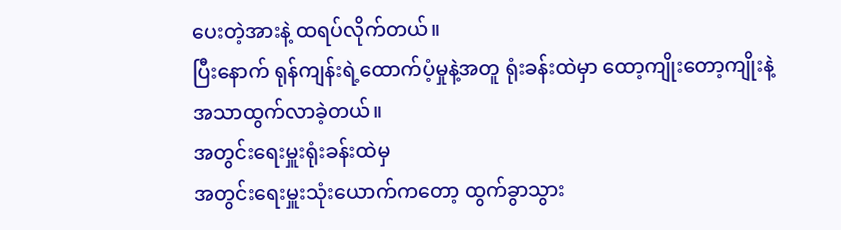ပေးတဲ့အားနဲ့ ထရပ်လိုက်တယ်။
ပြီးနောက် ရုန်ကျန်းရဲ့ထောက်ပံ့မှုနဲ့အတူ ရုံးခန်းထဲမှာ ထော့ကျိုးတော့ကျိုးနဲ့
အသာထွက်လာခဲ့တယ်။
အတွင်းရေးမှူးရုံးခန်းထဲမှ
အတွင်းရေးမှူးသုံးယောက်ကတော့ ထွက်ခွာသွား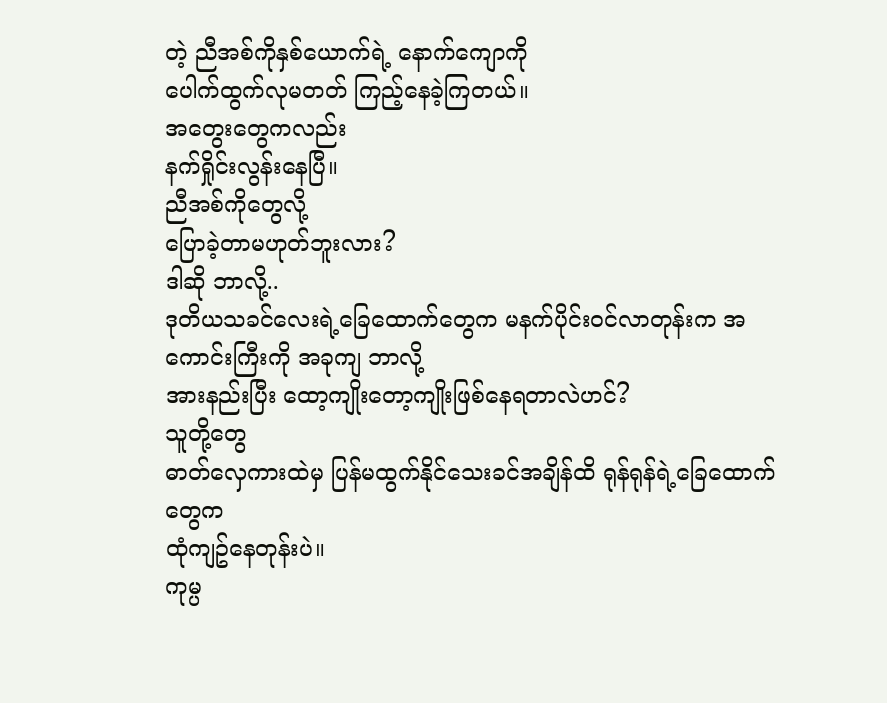တဲ့ ညီအစ်ကိုနှစ်ယောက်ရဲ့ နောက်ကျောကို
ပေါက်ထွက်လုမတတ် ကြည့်နေခဲ့ကြတယ်။
အတွေးတွေကလည်း
နက်ရှိုင်းလွန်းနေပြီ။
ညီအစ်ကိုတွေလို့
ပြောခဲ့တာမဟုတ်ဘူးလား?
ဒါဆို ဘာလို့..
ဒုတိယသခင်လေးရဲ့ခြေထောက်တွေက မနက်ပိုင်းဝင်လာတုန်းက အကောင်းကြီးကို အခုကျ ဘာလို့
အားနည်းပြီး ထော့ကျိုးတော့ကျိုးဖြစ်နေရတာလဲဟင်?
သူတို့တွေ
ဓာတ်လှေကားထဲမှ ပြန်မထွက်နိုင်သေးခင်အချိန်ထိ ရုန်ရုန်ရဲ့ခြေထောက်တွေက
ထုံကျဥ်နေတုန်းပဲ။
ကုမ္ပ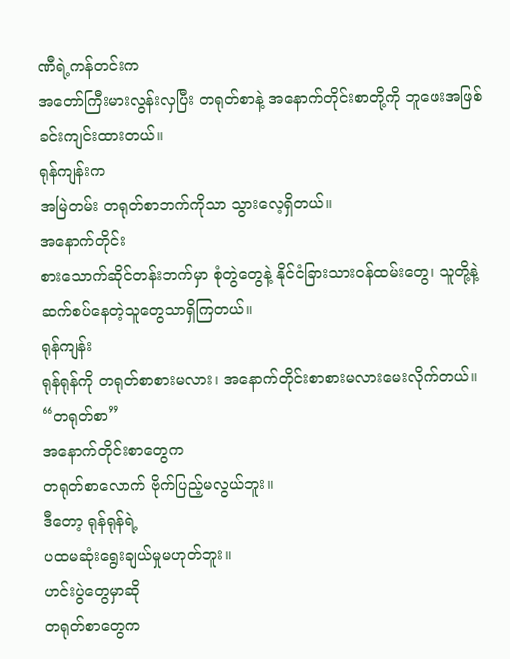ဏီရဲ့ကန်တင်းက
အတော်ကြီးမားလွန်းလှပြီး တရုတ်စာနဲ့ အနောက်တိုင်းစာတို့ကို ဘူဖေးအဖြစ်
ခင်းကျင်းထားတယ်။
ရုန်ကျန်းက
အမြဲတမ်း တရုတ်စာဘက်ကိုသာ သွားလေ့ရှိတယ်။
အနောက်တိုင်း
စားသောက်ဆိုင်တန်းဘက်မှာ စုံတွဲတွေနဲ့ နိုင်ငံခြားသားဝန်ထမ်းတွေ၊ သူတို့နဲ့
ဆက်စပ်နေတဲ့သူတွေသာရှိကြတယ်။
ရုန်ကျန်း
ရုန်ရုန်ကို တရုတ်စာစားမလား၊ အနောက်တိုင်းစာစားမလားမေးလိုက်တယ်။
“တရုတ်စာ”
အနောက်တိုင်းစာတွေက
တရုတ်စာလောက် ဗိုက်ပြည့်မလွယ်ဘူး။
ဒီတော့ ရုန်ရုန်ရဲ့
ပထမဆုံးရွေးချယ်မှုမဟုတ်ဘူး။
ဟင်းပွဲတွေမှာဆို
တရုတ်စာတွေက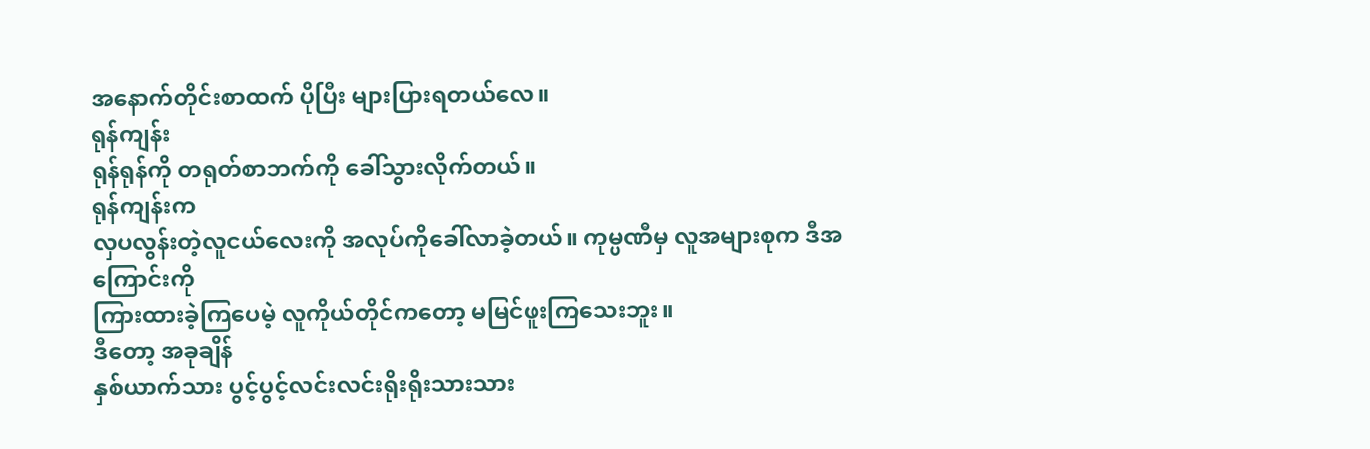အနောက်တိုင်းစာထက် ပိုပြီး များပြားရတယ်လေ။
ရုန်ကျန်း
ရုန်ရုန်ကို တရုတ်စာဘက်ကို ခေါ်သွားလိုက်တယ်။
ရုန်ကျန်းက
လှပလွန်းတဲ့လူငယ်လေးကို အလုပ်ကိုခေါ်လာခဲ့တယ်။ ကုမ္ပဏီမှ လူအများစုက ဒီအကြောင်းကို
ကြားထားခဲ့ကြပေမဲ့ လူကိုယ်တိုင်ကတော့ မမြင်ဖူးကြသေးဘူး။
ဒီတော့ အခုချိန်
နှစ်ယာက်သား ပွင့်ပွင့်လင်းလင်းရိုးရိုးသားသား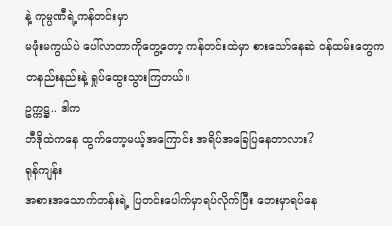နဲ့ ကုမ္ပဏီရဲ့ကန်တင်းမှာ
မဖုံးမကွယ်ပဲ ပေါ်လာတာကိုတွေ့တော့ ကန်တင်းထဲမှာ စားသော်နေဆဲ ဝန်ထမ်းတွေက
တနည်းနည်းနဲ့ ရှုပ်ထွေးသွားကြတယ်။
ဥက္ကဋ္ဌ.. ဒါက
ဘီဒိုထဲကနေ ထွက်တော့မယ့်အကြောင်း အရိပ်အခြေပြနေတာလား?
ရုန်ကျန်း
အစားအသောက်တန်းရဲ့ ပြတင်းပေါက်မှာရပ်လိုက်ပြီး ဘေးမှာရပ်နေ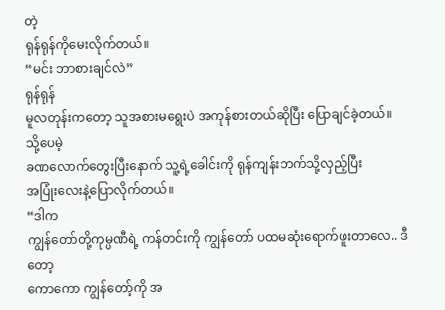တဲ့
ရုန်ရုန်ကိုမေးလိုက်တယ်။
“မင်း ဘာစားချင်လဲ”
ရုန်ရုန်
မူလတုန်းကတော့ သူအစားမရွေးပဲ အကုန်စားတယ်ဆိုပြီး ပြောချင်ခဲ့တယ်။
သို့ပေမဲ့
ခဏလောက်တွေးပြီးနောက် သူ့ရဲ့ခေါင်းကို ရုန်ကျန်းဘက်သို့လှည့်ပြီး
အပြုံးလေးနဲ့ပြောလိုက်တယ်။
“ဒါက
ကျွန်တော်တို့ကုမ္ပဏီရဲ့ ကန်တင်းကို ကျွန်တော် ပထမဆုံးရောက်ဖူးတာလေ.. ဒီတော့
ကောကော ကျွန်တော့်ကို အ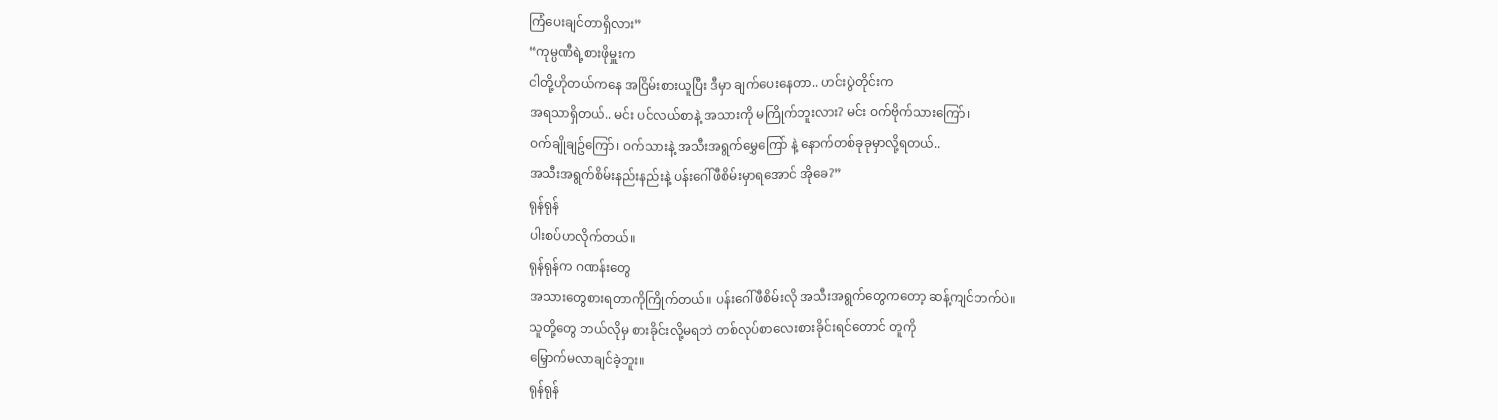ကြံပေးချင်တာရှိလား”
“ကုမ္ပဏီရဲ့စားဖိုမှူးက
ငါတို့ဟိုတယ်ကနေ အငြိမ်းစားယူပြီး ဒီမှာ ချက်ပေးနေတာ.. ဟင်းပွဲတိုင်းက
အရသာရှိတယ်.. မင်း ပင်လယ်စာနဲ့ အသားကို မကြိုက်ဘူးလား? မင်း ဝက်ဗိုက်သားကြော်၊
ဝက်ချိုချဥ်ကြော်၊ ဝက်သားနဲ့ အသီးအရွက်မွှေကြော် နဲ့ နောက်တစ်ခုခုမှာလို့ရတယ်..
အသီးအရွက်စိမ်းနည်းနည်းနဲ့ ပန်းဂေါ်ဖီစိမ်းမှာရအောင် အိုခေ?”
ရုန်ရုန်
ပါးစပ်ဟလိုက်တယ်။
ရုန်ရုန်က ဂဏန်းတွေ
အသားတွေစားရတာကိုကြိုက်တယ်။ ပန်းဂေါ်ဖီစိမ်းလို အသီးအရွက်တွေကတော့ ဆန့်ကျင်ဘက်ပဲ။
သူတို့တွေ ဘယ်လိုမှ စားခိုင်းလို့မရဘဲ တစ်လုပ်စာလေးစားခိုင်းရင်တောင် တူကို
မြှောက်မလာချင်ခဲ့ဘူး။
ရုန်ရုန်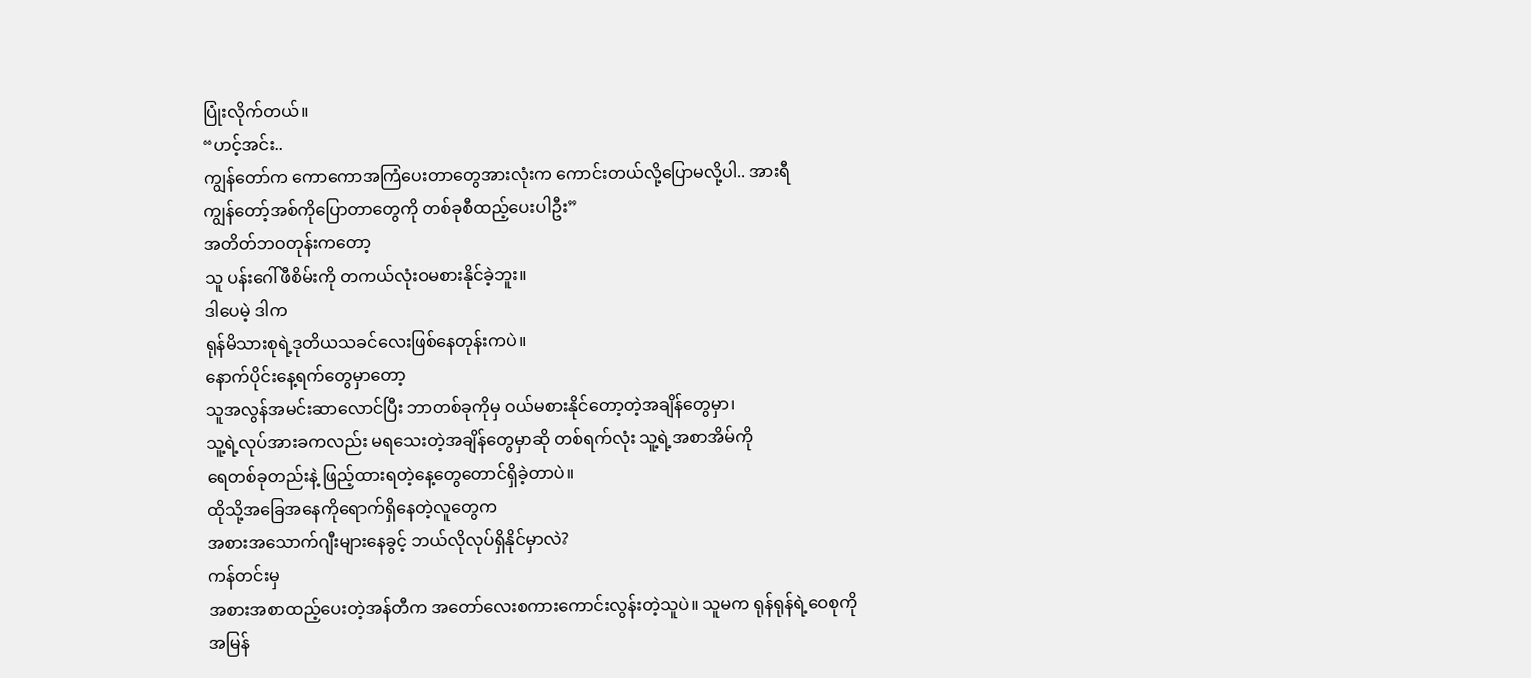ပြုံးလိုက်တယ်။
“ဟင့်အင်း..
ကျွန်တော်က ကောကောအကြံပေးတာတွေအားလုံးက ကောင်းတယ်လို့ပြောမလို့ပါ.. အားရီ
ကျွန်တော့်အစ်ကိုပြောတာတွေကို တစ်ခုစီထည့်ပေးပါဦး”
အတိတ်ဘဝတုန်းကတော့
သူ ပန်းဂေါ်ဖီစိမ်းကို တကယ်လုံးဝမစားနိုင်ခဲ့ဘူး။
ဒါပေမဲ့ ဒါက
ရုန်မိသားစုရဲ့ဒုတိယသခင်လေးဖြစ်နေတုန်းကပဲ။
နောက်ပိုင်းနေ့ရက်တွေမှာတော့
သူအလွန်အမင်းဆာလောင်ပြီး ဘာတစ်ခုကိုမှ ဝယ်မစားနိုင်တော့တဲ့အချိန်တွေမှာ၊
သူ့ရဲ့လုပ်အားခကလည်း မရသေးတဲ့အချိန်တွေမှာဆို တစ်ရက်လုံး သူ့ရဲ့အစာအိမ်ကို
ရေတစ်ခုတည်းနဲ့ ဖြည့်ထားရတဲ့နေ့တွေတောင်ရှိခဲ့တာပဲ။
ထိုသို့အခြေအနေကိုရောက်ရှိနေတဲ့လူတွေက
အစားအသောက်ဂျီးများနေခွင့် ဘယ်လိုလုပ်ရှိနိုင်မှာလဲ?
ကန်တင်းမှ
အစားအစာထည့်ပေးတဲ့အန်တီက အတော်လေးစကားကောင်းလွန်းတဲ့သူပဲ။ သူမက ရုန်ရုန်ရဲ့ဝေစုကို
အမြန်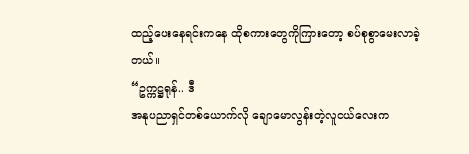ထည့်ပေးနေရင်းကနေ ထိုစကားတွေကိုကြားတော့ စပ်စုစွာမေးလာခဲ့တယ်။
“ဥက္ကဋ္ဌရုန်.. ဒီ
အနုပညာရှင်တစ်ယောက်လို ချောမောလွန်းတဲ့လူငယ်လေးက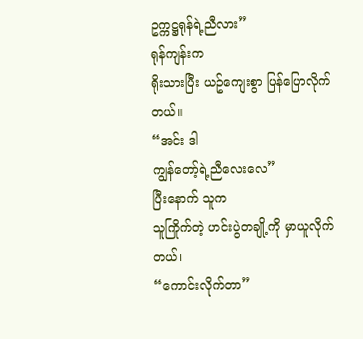ဥက္ကဋ္ဌရုန်ရဲ့ညီလား”
ရုန်ကျန်းက
ရိုးသားပြီး ယဥ်ကျေးစွာ ပြန်ပြောလိုက်တယ်။
“အင်း ဒါ
ကျွန်တော့်ရဲ့ညီလေးလေ”
ပြီးနောက် သူက
သူကြိုက်တဲ့ ဟင်းပွဲတချို့ကို မှာယူလိုက်တယ်၊
“ကောင်းလိုက်တာ”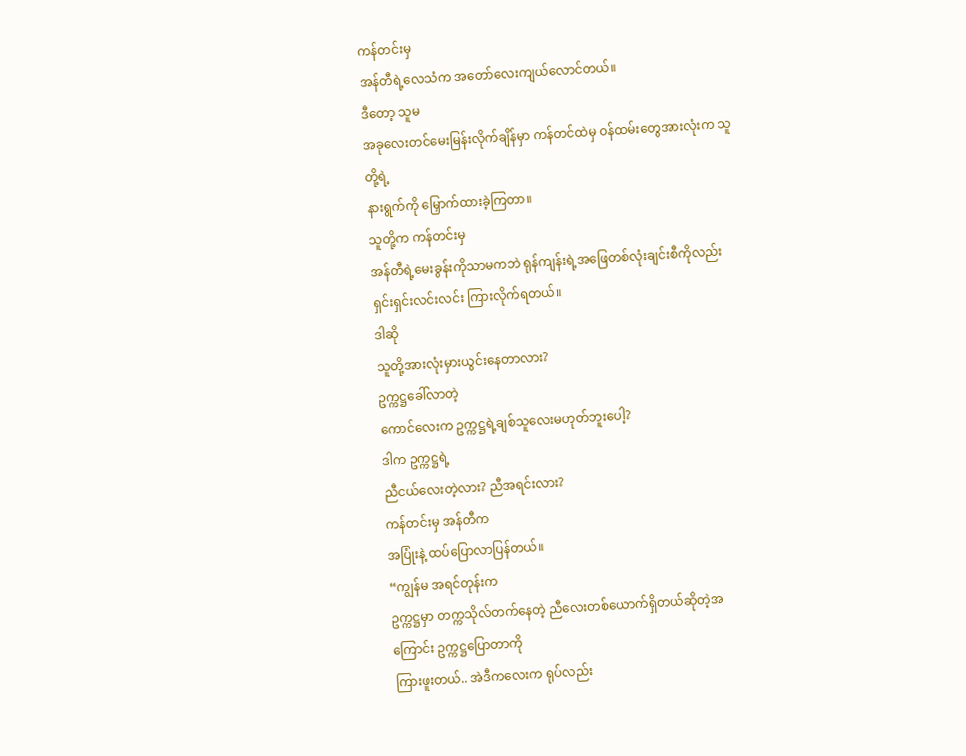ကန်တင်းမှ
အန်တီရဲ့လေသံက အတော်လေးကျယ်လောင်တယ်။
ဒီတော့ သူမ
အခုလေးတင်မေးမြန်းလိုက်ချိန်မှာ ကန်တင်ထဲမှ ဝန်ထမ်းတွေအားလုံးက သူတို့ရဲ့
နားရွက်ကို မြှောက်ထားခဲ့ကြတာ။
သူတို့က ကန်တင်းမှ
အန်တီရဲ့မေးခွန်းကိုသာမကဘဲ ရုန်ကျန်းရဲ့အဖြေတစ်လုံးချင်းစီကိုလည်း
ရှင်းရှင်းလင်းလင်း ကြားလိုက်ရတယ်။
ဒါဆို
သူတို့အားလုံးမှားယွင်းနေတာလား?
ဥက္ကဋ္ဌခေါ်လာတဲ့
ကောင်လေးက ဥက္ကဋ္ဌရဲ့ချစ်သူလေးမဟုတ်ဘူးပေါ့?
ဒါက ဥက္ကဋ္ဌရဲ့
ညီငယ်လေးတဲ့လား? ညီအရင်းလား?
ကန်တင်းမှ အန်တီက
အပြုံးနဲ့ ထပ်ပြောလာပြန်တယ်။
“ကျွန်မ အရင်တုန်းက
ဥက္ကဋ္ဌမှာ တက္ကသိုလ်တက်နေတဲ့ ညီလေးတစ်ယောက်ရှိတယ်ဆိုတဲ့အကြောင်း ဥက္ကဋ္ဌပြောတာကို
ကြားဖူးတယ်.. အဲဒီကလေးက ရုပ်လည်း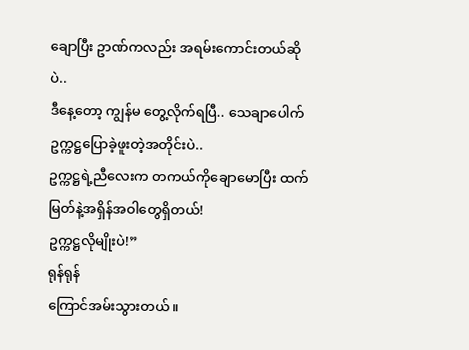ချောပြီး ဥာဏ်ကလည်း အရမ်းကောင်းတယ်ဆိုပဲ..
ဒီနေ့တော့ ကျွန်မ တွေ့လိုက်ရပြီ.. သေချာပေါက် ဥက္ကဋ္ဌပြောခဲ့ဖူးတဲ့အတိုင်းပဲ..
ဥက္ကဋ္ဌရဲ့ညီလေးက တကယ်ကိုချောမောပြီး ထက်မြတ်နဲ့အရှိန်အဝါတွေရှိတယ်!
ဥက္ကဋ္ဌလိုမျိုးပဲ!”
ရုန်ရုန်
ကြောင်အမ်းသွားတယ်။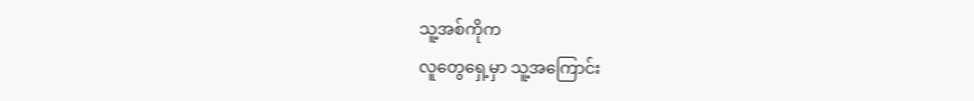သူ့အစ်ကိုက
လူတွေရှေ့မှာ သူ့အကြောင်း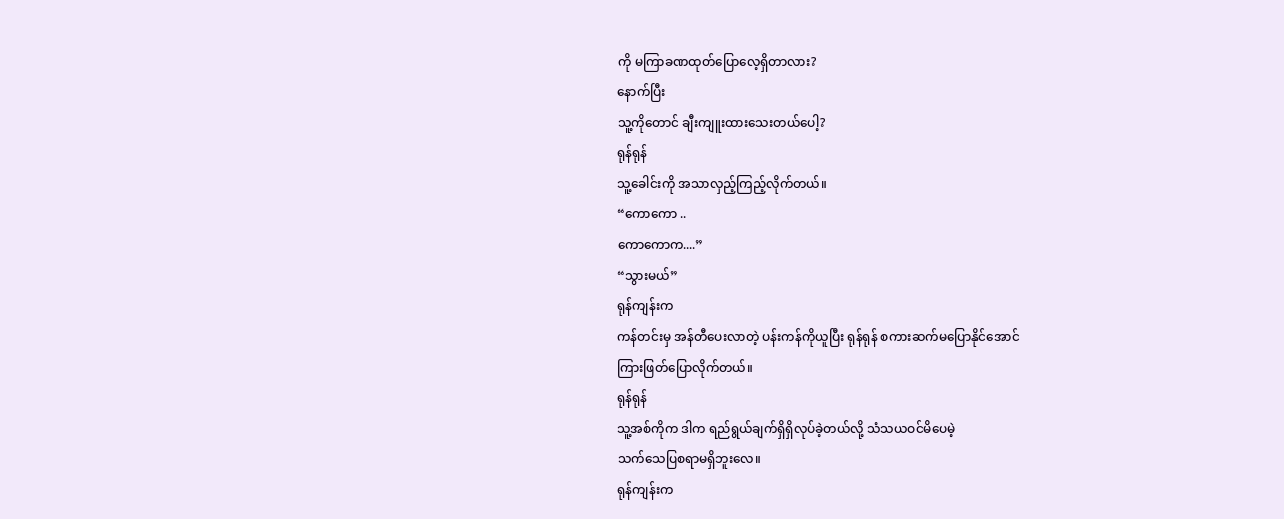ကို မကြာခဏထုတ်ပြောလေ့ရှိတာလား?
နောက်ပြီး
သူ့ကိုတောင် ချီးကျူးထားသေးတယ်ပေါ့?
ရုန်ရုန်
သူ့ခေါင်းကို အသာလှည့်ကြည့်လိုက်တယ်။
“ကောကော ..
ကောကောက....”
“သွားမယ်”
ရုန်ကျန်းက
ကန်တင်းမှ အန်တီပေးလာတဲ့ ပန်းကန်ကိုယူပြီး ရုန်ရုန် စကားဆက်မပြောနိုင်အောင်
ကြားဖြတ်ပြောလိုက်တယ်။
ရုန်ရုန်
သူ့အစ်ကိုက ဒါက ရည်ရွယ်ချက်ရှိရှိလုပ်ခဲ့တယ်လို့ သံသယဝင်မိပေမဲ့
သက်သေပြစရာမရှိဘူးလေ။
ရုန်ကျန်းက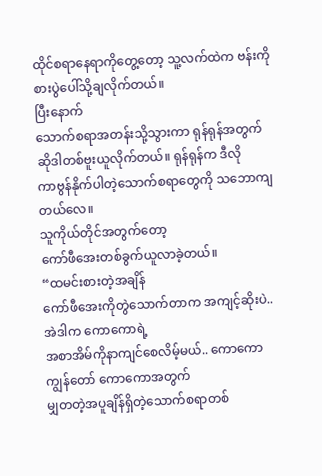ထိုင်စရာနေရာကိုတွေ့တော့ သူ့လက်ထဲက ဗန်းကို စားပွဲပေါ်သို့ချလိုက်တယ်။
ပြီးနောက်
သောက်စရာအတန်းသို့သွားကာ ရုန်ရုန်အတွက် ဆိုဒါတစ်ဗူးယူလိုက်တယ်။ ရုန်ရုန်က ဒီလို
ကာဗွန်နိုက်ပါတဲ့သောက်စရာတွေကို သဘောကျတယ်လေ။
သူကိုယ်တိုင်အတွက်တော့
ကော်ဖီအေးတစ်ခွက်ယူလာခဲ့တယ်။
“ထမင်းစားတဲ့အချိန်
ကော်ဖီအေးကိုတွဲသောက်တာက အကျင့်ဆိုးပဲ.. အဲဒါက ကောကောရဲ့
အစာအိမ်ကိုနာကျင်စေလိမ့်မယ်.. ကောကော ကျွန်တော် ကောကောအတွက်
မျှတတဲ့အပူချိန်ရှိတဲ့သောက်စရာတစ်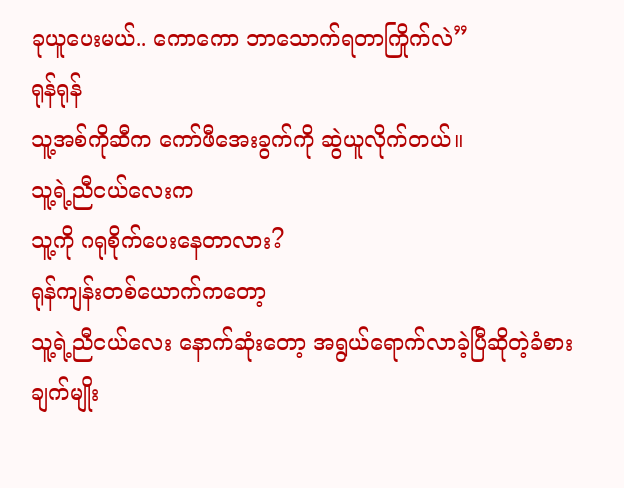ခုယူပေးမယ်.. ကောကော ဘာသောက်ရတာကြိုက်လဲ”
ရုန်ရုန်
သူ့အစ်ကိုဆီက ကော်ဖီအေးခွက်ကို ဆွဲယူလိုက်တယ်။
သူ့ရဲ့ညီငယ်လေးက
သူ့ကို ဂရုစိုက်ပေးနေတာလား?
ရုန်ကျန်းတစ်ယောက်ကတော့
သူ့ရဲ့ညီငယ်လေး နောက်ဆုံးတော့ အရွယ်ရောက်လာခဲ့ပြီဆိုတဲ့ခံစားချက်မျိုး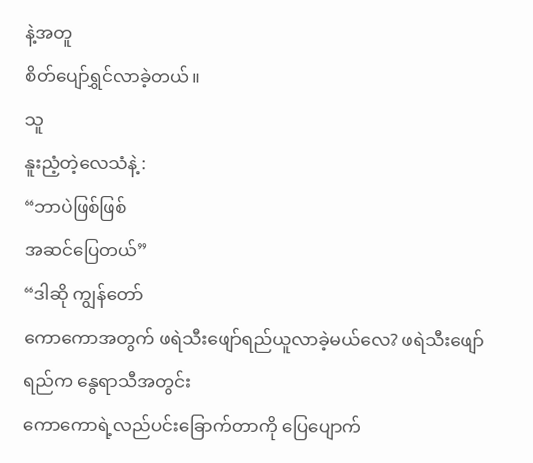နဲ့အတူ
စိတ်ပျော်ရွှင်လာခဲ့တယ်။
သူ
နူးညံ့တဲ့လေသံနဲ့ :
“ဘာပဲဖြစ်ဖြစ်
အဆင်ပြေတယ်”
“ဒါဆို ကျွန်တော်
ကောကောအတွက် ဖရဲသီးဖျော်ရည်ယူလာခဲ့မယ်လေ? ဖရဲသီးဖျော်ရည်က နွေရာသီအတွင်း
ကောကောရဲ့လည်ပင်းခြောက်တာကို ပြေပျောက်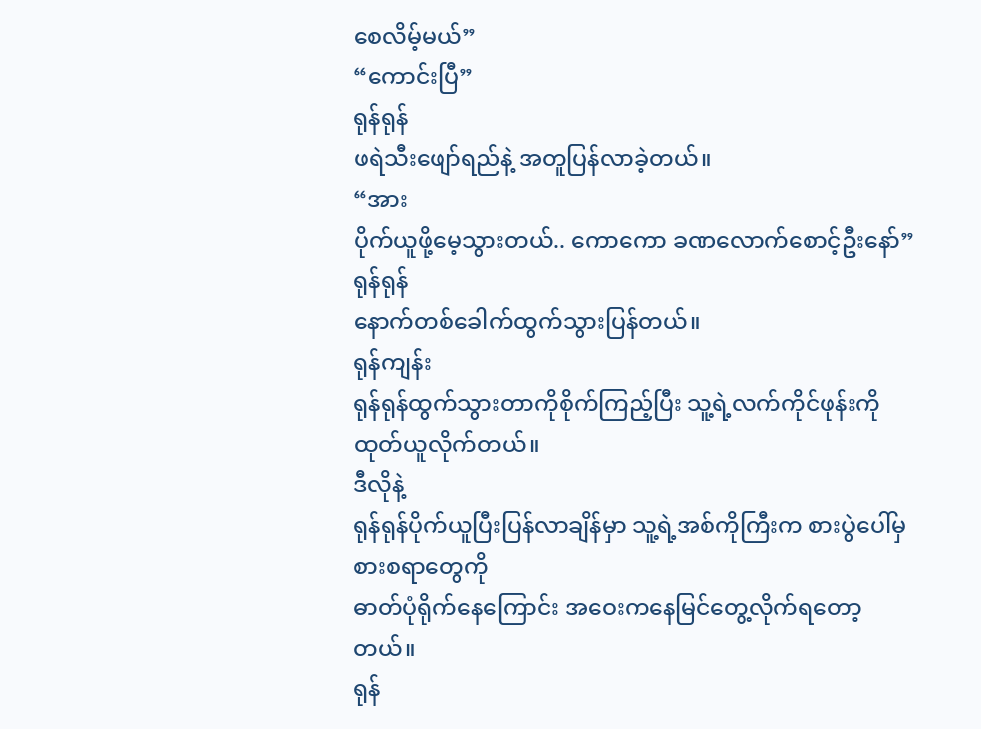စေလိမ့်မယ်”
“ကောင်းပြီ”
ရုန်ရုန်
ဖရဲသီးဖျော်ရည်နဲ့ အတူပြန်လာခဲ့တယ်။
“အား
ပိုက်ယူဖို့မေ့သွားတယ်.. ကောကော ခဏလောက်စောင့်ဦးနော်”
ရုန်ရုန်
နောက်တစ်ခေါက်ထွက်သွားပြန်တယ်။
ရုန်ကျန်း
ရုန်ရုန်ထွက်သွားတာကိုစိုက်ကြည့်ပြီး သူ့ရဲ့လက်ကိုင်ဖုန်းကို ထုတ်ယူလိုက်တယ်။
ဒီလိုနဲ့
ရုန်ရုန်ပိုက်ယူပြီးပြန်လာချိန်မှာ သူ့ရဲ့အစ်ကိုကြီးက စားပွဲပေါ်မှစားစရာတွေကို
ဓာတ်ပုံရိုက်နေကြောင်း အဝေးကနေမြင်တွေ့လိုက်ရတော့တယ်။
ရုန်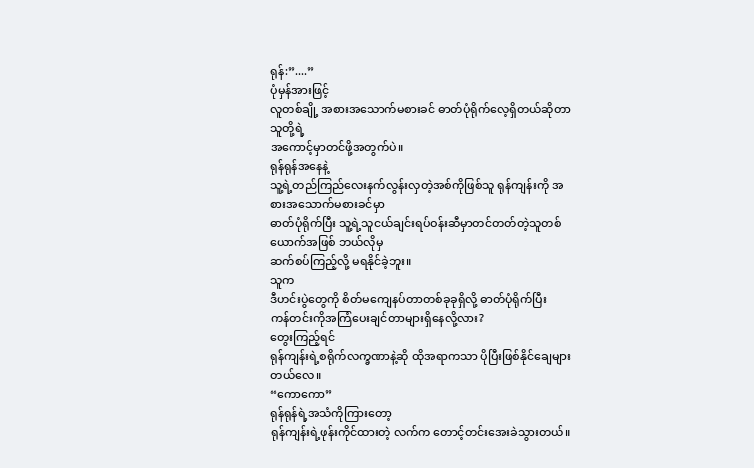ရုန်:”....”
ပုံမှန်အားဖြင့်
လူတစ်ချို့ အစားအသောက်မစားခင် ဓာတ်ပုံရိုက်လေ့ရှိတယ်ဆိုတာ သူတို့ရဲ့
အကောင့်မှာတင်ဖို့အတွက်ပဲ။
ရုန်ရုန်အနေနဲ့
သူ့ရဲ့တည်ကြည်လေးနက်လွန်းလှတဲ့အစ်ကိုဖြစ်သူ ရုန်ကျန်းကို အစားအသောက်မစားခင်မှာ
ဓာတ်ပုံရိုက်ပြီး သူ့ရဲ့သူငယ်ချင်းရပ်ဝန်းဆီမှာတင်တတ်တဲ့သူတစ်ယောက်အဖြစ် ဘယ်လိုမှ
ဆက်စပ်ကြည့်လို့ မရနိုင်ခဲ့ဘူး။
သူက
ဒီဟင်းပွဲတွေကို စိတ်မကျေနပ်တာတစ်ခုခုရှိလို့ ဓာတ်ပုံရိုက်ပြီး
ကန်တင်းကိုအကြံပေးချင်တာများရှိနေလို့လား?
တွေးကြည့်ရင်
ရုန်ကျန်းရဲ့စရိုက်လက္ခဏာနဲ့ဆို ထိုအရာကသာ ပိုပြီးဖြစ်နိုင်ချေများတယ်လေ။
“ကောကော”
ရုန်ရုန်ရဲ့အသံကိုကြားတော့
ရုန်ကျန်းရဲ့ဖုန်းကိုင်ထားတဲ့ လက်က တောင့်တင်းအေးခဲသွားတယ်။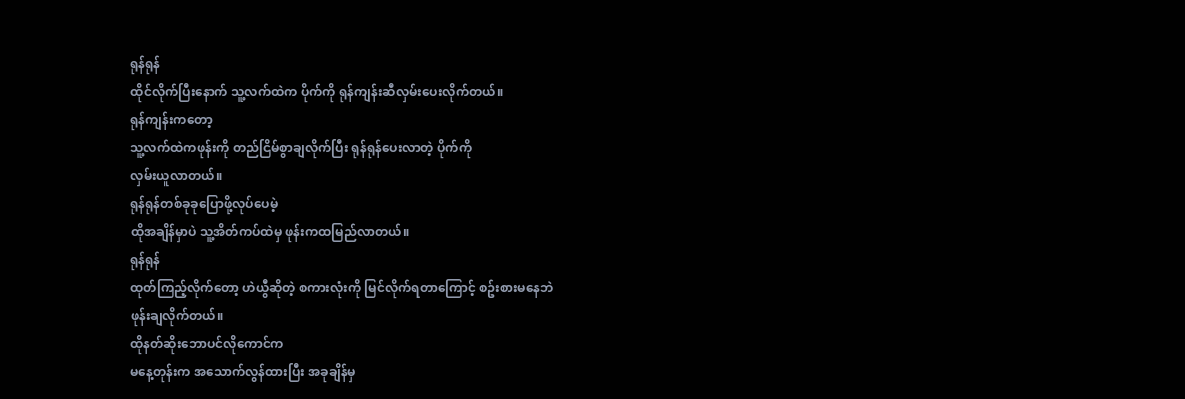ရုန်ရုန်
ထိုင်လိုက်ပြီးနောက် သူ့လက်ထဲက ပိုက်ကို ရုန်ကျန်းဆီလှမ်းပေးလိုက်တယ်။
ရုန်ကျန်းကတော့
သူ့လက်ထဲကဖုန်းကို တည်ငြိမ်စွာချလိုက်ပြီး ရုန်ရုန်ပေးလာတဲ့ ပိုက်ကို
လှမ်းယူလာတယ်။
ရုန်ရုန်တစ်ခုခုပြောဖို့လုပ်ပေမဲ့
ထိုအချိန်မှာပဲ သူ့အိတ်ကပ်ထဲမှ ဖုန်းကထမြည်လာတယ်။
ရုန်ရုန်
ထုတ်ကြည့်လိုက်တော့ ဟဲယွီဆိုတဲ့ စကားလုံးကို မြင်လိုက်ရတာကြောင့် စဥ်းစားမနေဘဲ
ဖုန်းချလိုက်တယ်။
ထိုနတ်ဆိုးဘောပင်လိုကောင်က
မနေ့တုန်းက အသောက်လွန်ထားပြီး အခုချိန်မှ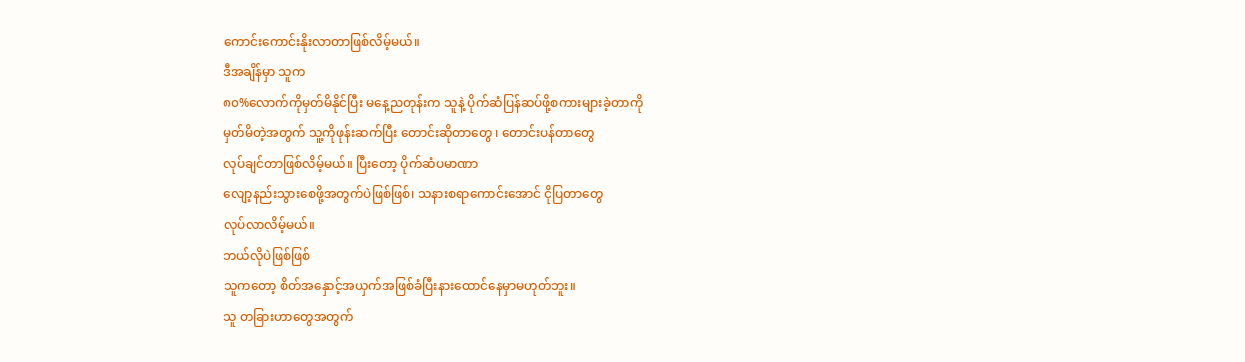ကောင်းကောင်းနိုးလာတာဖြစ်လိမ့်မယ်။
ဒီအချိန်မှာ သူက
၈၀%လောက်ကိုမှတ်မိနိုင်ပြီး မနေ့ညတုန်းက သူနဲ့ ပိုက်ဆံပြန်ဆပ်ဖို့စကားများခဲ့တာကို
မှတ်မိတဲ့အတွက် သူ့ကိုဖုန်းဆက်ပြီး တောင်းဆိုတာတွေ ၊ တောင်းပန်တာတွေ
လုပ်ချင်တာဖြစ်လိမ့်မယ်။ ပြီးတော့ ပိုက်ဆံပမာဏာ
လျော့နည်းသွားစေဖို့အတွက်ပဲဖြစ်ဖြစ်၊ သနားစရာကောင်းအောင် ငိုပြတာတွေ
လုပ်လာလိမ့်မယ်။
ဘယ်လိုပဲဖြစ်ဖြစ်
သူကတော့ စိတ်အနှောင့်အယှက်အဖြစ်ခံပြီးနားထောင်နေမှာမဟုတ်ဘူး။
သူ တခြားဟာတွေအတွက်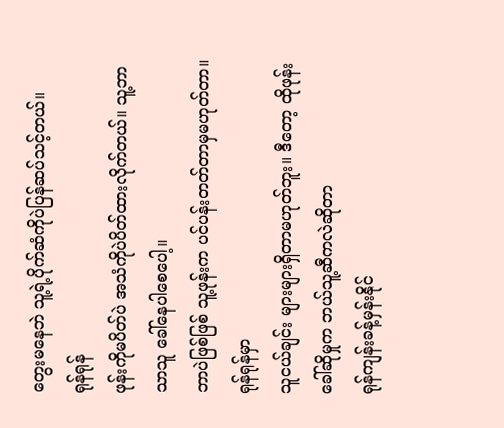တွေးမနေဘဲ သူ့ရဲ့ပိုက်ဆံကိုပဲပြန်ဆပ်သင့်တယ်။
ရုန်ရုန်
ဖုန်းကိုမပိတ်ပဲ အသံကိုပဲပိတ်ထားလိုက်တယ်။ သူ့ဘာသာသူ ခေါ်နေပါစေပေါ့။
ဘာပဲဖြစ်ဖြစ် သူ့ဖုန်းက ပင်ပန်းတတ်တာမှမဟုတ်တာ။
ရုန်ရုန်မှာ
သူငယ်ချင်း များများရှိတာမဟုတ်ဘူး။ ဒီတော့ ထိုဖုန်းခေါ်ဆိုမှုက ဘယ်သူ့ဆီကလဲဆိုတာ
ရုန်ကျန်းခန့်မှန်းနိုင်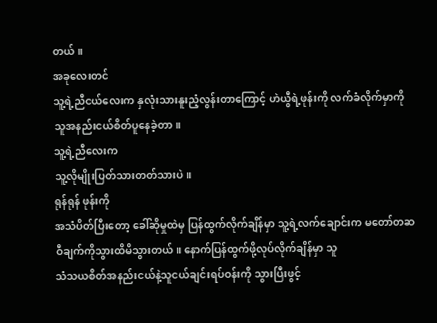တယ်။
အခုလေးတင်
သူ့ရဲ့ညီငယ်လေးက နှလုံးသားနူးညံ့လွန်းတာကြောင့် ဟဲယွီရဲ့ဖုန်းကို လက်ခံလိုက်မှာကို
သူအနည်းငယ်စိတ်ပူနေခဲ့တာ။
သူ့ရဲ့ညီလေးက
သူ့လိုမျိုးပြတ်သားတတ်သားပဲ။
ရုန်ရုန် ဖုန်းကို
အသံပိတ်ပြီးတော့ ခေါ်ဆိုမှုထဲမှ ပြန်ထွက်လိုက်ချိန်မှာ သူ့ရဲ့လက်ချောင်းက မတော်တဆ
ဝီချက်ကိုသွားထိမိသွားတယ်။ နောက်ပြန်ထွက်ဖို့လုပ်လိုက်ချိန်မှာ သူ
သံသယစိတ်အနည်းငယ်နဲ့သူငယ်ချင်းရပ်ဝန်းကို သွားပြီးဖွင့်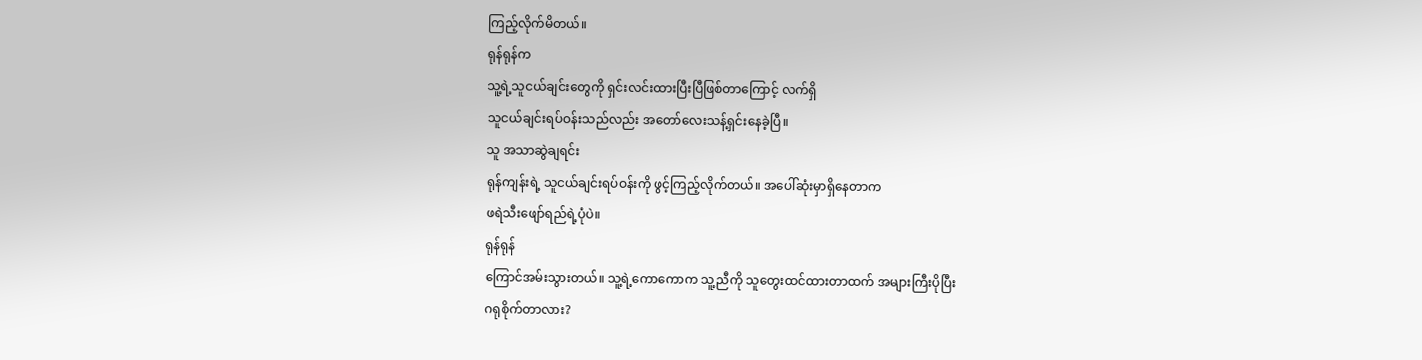ကြည့်လိုက်မိတယ်။
ရုန်ရုန်က
သူ့ရဲ့သူငယ်ချင်းတွေကို ရှင်းလင်းထားပြီးပြီဖြစ်တာကြောင့် လက်ရှိ
သူငယ်ချင်းရပ်ဝန်းသည်လည်း အတော်လေးသန့်ရှင်းနေခဲ့ပြီ။
သူ အသာဆွဲချရင်း
ရုန်ကျန်းရဲ့ သူငယ်ချင်းရပ်ဝန်းကို ဖွင့်ကြည့်လိုက်တယ်။ အပေါ်ဆုံးမှာရှိနေတာက
ဖရဲသီးဖျော်ရည်ရဲ့ပုံပဲ။
ရုန်ရုန်
ကြောင်အမ်းသွားတယ်။ သူ့ရဲ့ကောကောက သူ့ညီကို သူတွေးထင်ထားတာထက် အများကြီးပိုပြီး
ဂရုစိုက်တာလား?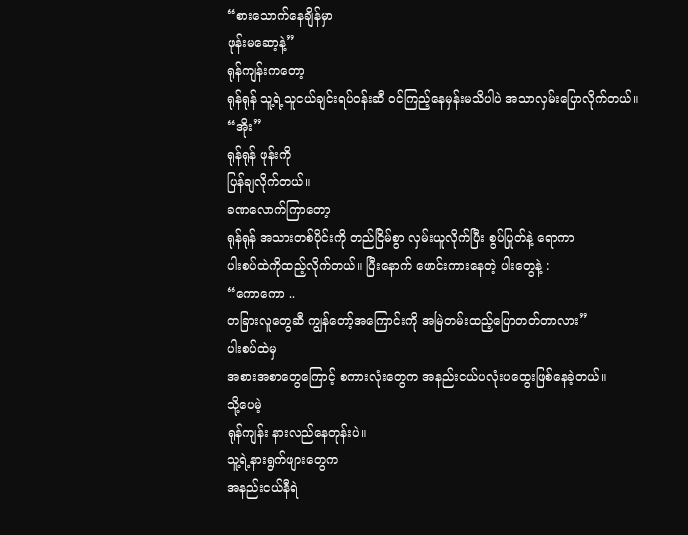“စားသောက်နေချိန်မှာ
ဖုန်းမဆော့နဲ့”
ရုန်ကျန်းကတော့
ရုန်ရုန် သူ့ရဲ့သူငယ်ချင်းရပ်ဝန်းဆီ ဝင်ကြည့်နေမှန်းမသိပါပဲ အသာလှမ်းပြောလိုက်တယ်။
“အိုး”
ရုန်ရုန် ဖုန်းကို
ပြန်ချလိုက်တယ်။
ခဏလောက်ကြာတော့
ရုန်ရုန် အသားတစ်ပိုင်းကို တည်ငြိမ်စွာ လှမ်းယူလိုက်ပြီး စွပ်ပြုတ်နဲ့ ရောကာ
ပါးစပ်ထဲကိုထည့်လိုက်တယ်။ ပြီးနောက် ဖောင်းကားနေတဲ့ ပါးတွေနဲ့ :
“ကောကော ..
တခြားလူတွေဆီ ကျွန်တော့်အကြောင်းကို အမြဲတမ်းထည့်ပြောတတ်တာလား”
ပါးစပ်ထဲမှ
အစားအစာတွေကြောင့် စကားလုံးတွေက အနည်းငယ်ပလုံးပထွေးဖြစ်နေခဲ့တယ်။
သို့ပေမဲ့
ရုန်ကျန်း နားလည်နေတုန်းပဲ။
သူ့ရဲ့နားရွက်ဖျားတွေက
အနည်းငယ်နီရဲ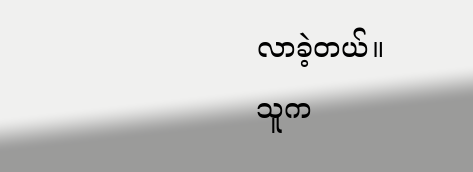လာခဲ့တယ်။
သူက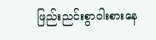ဖြည်းညင်းစွာဝါးစားနေ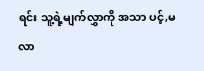ရင်း သူ့ရဲ့မျက်လွှာကို အသာ ပင့်,မလာ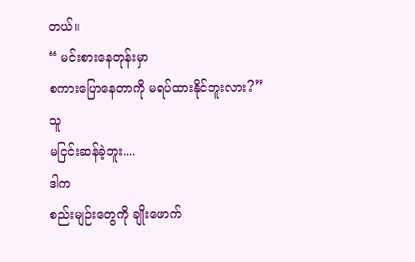တယ်။
“ မင်းစားနေတုန်းမှာ
စကားပြောနေတာကို မရပ်ထားနိုင်ဘူးလား?”
သူ
မငြင်းဆန်ခဲ့ဘူး....
ဒါက
စည်းမျဉ်းတွေကို ချိုးဖောက်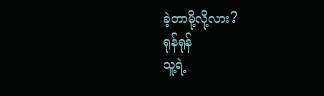ခဲ့တာမို့လို့လား?
ရုန်ရုန်
သူ့ရဲ့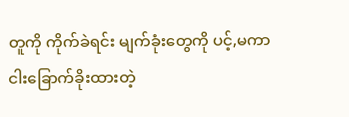တူကို ကိုက်ခဲရင်း မျက်ခုံးတွေကို ပင့်,မကာ
ငါးခြောက်ခိုးထားတဲ့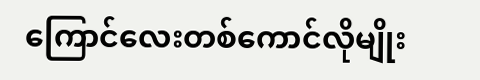ကြောင်လေးတစ်ကောင်လိုမျိုး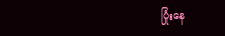ပြုံးနေ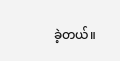ခဲ့တယ်။